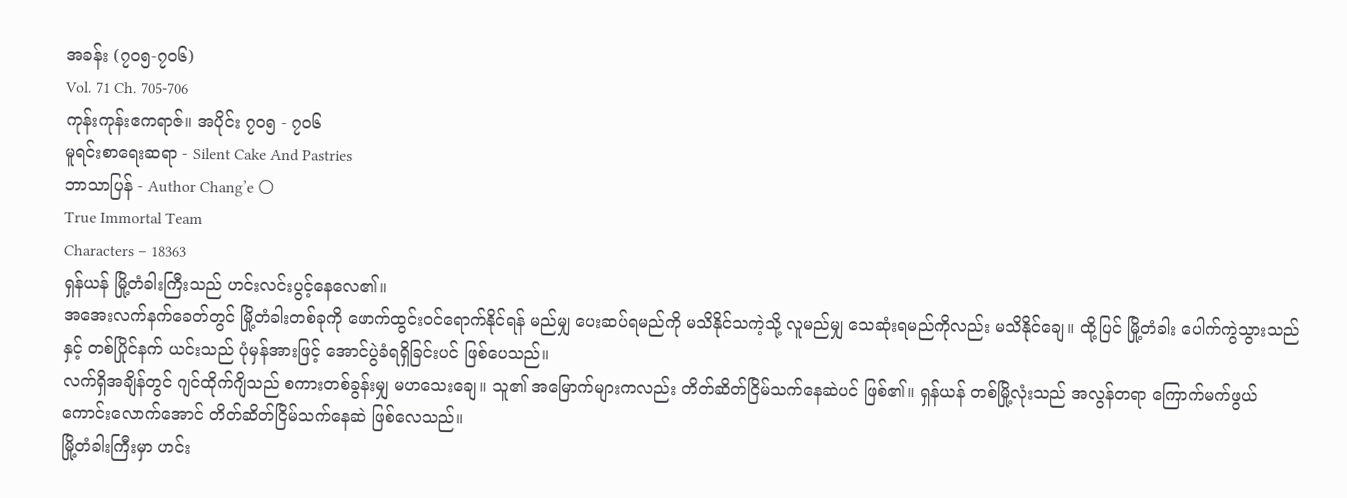အခန်း (၇၀၅-၇၀၆)
Vol. 71 Ch. 705-706
ကုန်းကုန်းဧကရာဇ်။ အပိုင်း ၇၀၅ - ၇၀၆
မူရင်းစာရေးဆရာ - Silent Cake And Pastries
ဘာသာပြန် - Author Chang’e 🌕
True Immortal Team
Characters – 18363
ရှန်ယန် မြို့တံခါးကြီးသည် ဟင်းလင်းပွင့်နေလေ၏။
အအေးလက်နက်ခေတ်တွင် မြို့တံခါးတစ်ခုကို ဖောက်ထွင်းဝင်ရောက်နိုင်ရန် မည်မျှ ပေးဆပ်ရမည်ကို မသိနိုင်သကဲ့သို့ လူမည်မျှ သေဆုံးရမည်ကိုလည်း မသိနိုင်ချေ။ ထို့ပြင် မြို့တံခါး ပေါက်ကွဲသွားသည်နှင့် တစ်ပြိုင်နက် ယင်းသည် ပုံမှန်အားဖြင့် အောင်ပွဲခံရရှိခြင်းပင် ဖြစ်ပေသည်။
လက်ရှိအချိန်တွင် ဂျင်ထိုက်ဂျိသည် စကားတစ်ခွန်းမျှ မဟသေးချေ။ သူ၏ အမြောက်များကလည်း တိတ်ဆိတ်ငြိမ်သက်နေဆဲပင် ဖြစ်၏။ ရှန်ယန် တစ်မြို့လုံးသည် အလွန်တရာ ကြောက်မက်ဖွယ်ကောင်းလောက်အောင် တိတ်ဆိတ်ငြိမ်သက်နေဆဲ ဖြစ်လေသည်။
မြို့တံခါးကြီးမှာ ဟင်း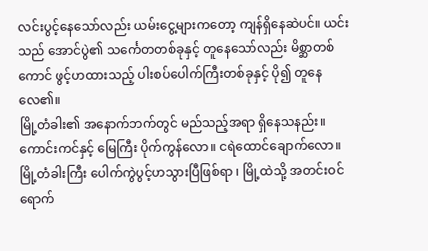လင်းပွင့်နေသော်လည်း ယမ်းငွေ့များကတော့ ကျန်ရှိနေဆဲပင်။ ယင်းသည် အောင်ပွဲ၏ သင်္ကေတတစ်ခုနှင့် တူနေသော်လည်း မိစ္ဆာတစ်ကောင် ဖွင့်ဟထားသည့် ပါးစပ်ပေါက်ကြီးတစ်ခုနှင့် ပို၍ တူနေလေ၏။
မြို့တံခါး၏ အနောက်ဘက်တွင် မည်သည့်အရာ ရှိနေသနည်း။ ကောင်းကင်နှင့် မြေကြီး ပိုက်ကွန်လော။ ငရဲထောင်ချောက်လော။ မြို့တံခါးကြီး ပေါက်ကွဲပွင့်ဟသွားပြီဖြစ်ရာ ၊ မြို့ထဲသို့ အတင်းဝင်ရောက်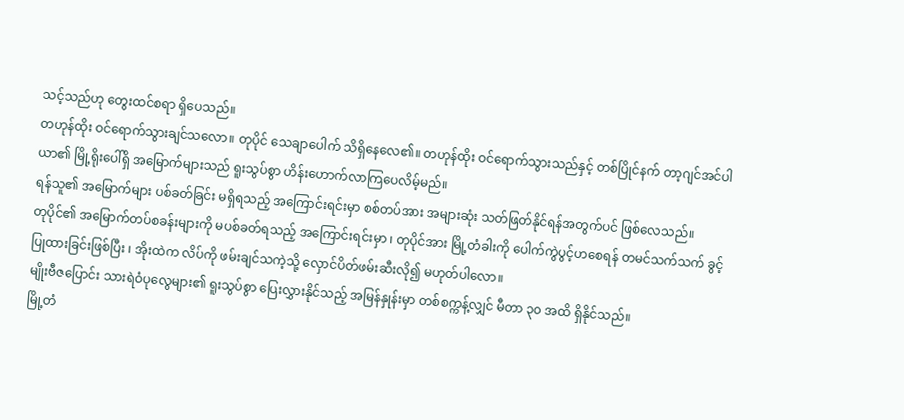သင့်သည်ဟု တွေးထင်စရာ ရှိပေသည်။
တဟုန်ထိုး ဝင်ရောက်သွားချင်သလော။ တုပိုင် သေချာပေါက် သိရှိနေလေ၏။ တဟုန်ထိုး ဝင်ရောက်သွားသည်နှင့် တစ်ပြိုင်နက် တာ့ဂျင်အင်ပါယာ၏ မြို့ရိုးပေါ်ရှိ အမြောက်များသည် ရူးသွပ်စွာ ဟိန်းဟောက်လာကြပေလိမ့်မည်။
ရန်သူ၏ အမြောက်များ ပစ်ခတ်ခြင်း မရှိရသည့် အကြောင်းရင်းမှာ စစ်တပ်အား အများဆုံး သတ်ဖြတ်နိုင်ရန်အတွက်ပင် ဖြစ်လေသည်။
တုပိုင်၏ အမြောက်တပ်စခန်းများကို မပစ်ခတ်ရသည့် အကြောင်းရင်းမှာ ၊ တုပိုင်အား မြို့တံခါးကို ပေါက်ကွဲပွင့်ဟစေရန် တမင်သက်သက် ခွင့်ပြုထားခြင်းဖြစ်ပြီး ၊ အိုးထဲက လိပ်ကို ဖမ်းချင်သကဲ့သို့ လှောင်ပိတ်ဖမ်းဆီးလို၍ မဟုတ်ပါလော။
မျိုးဗီဇပြောင်း သားရဲဝံပုလွေများ၏ ရူးသွပ်စွာ ပြေးလွှားနိုင်သည့် အမြန်နှုန်းမှာ တစ်စက္ကန့်လျှင် မီတာ ၃၀ အထိ ရှိနိုင်သည်။
မြို့တံ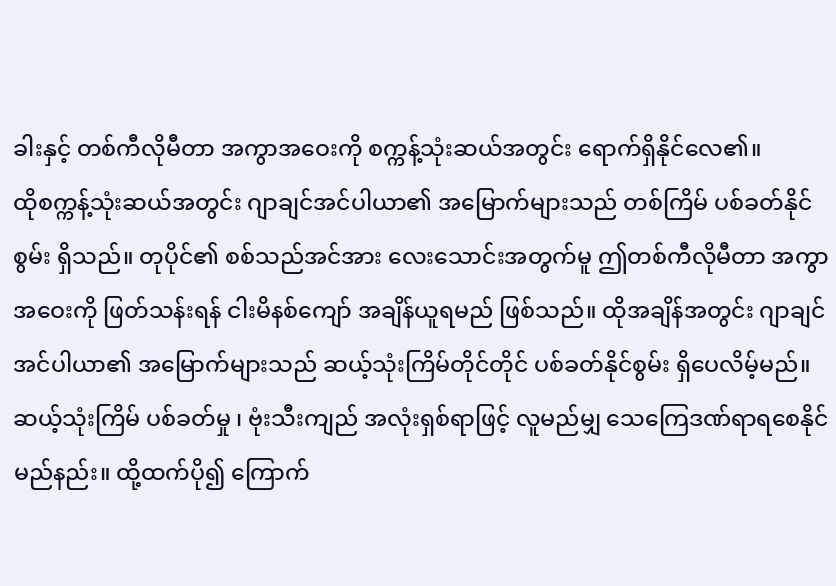ခါးနှင့် တစ်ကီလိုမီတာ အကွာအဝေးကို စက္ကန့်သုံးဆယ်အတွင်း ရောက်ရှိနိုင်လေ၏။
ထိုစက္ကန့်သုံးဆယ်အတွင်း ဂျာချင်အင်ပါယာ၏ အမြောက်များသည် တစ်ကြိမ် ပစ်ခတ်နိုင်စွမ်း ရှိသည်။ တုပိုင်၏ စစ်သည်အင်အား လေးသောင်းအတွက်မူ ဤတစ်ကီလိုမီတာ အကွာအဝေးကို ဖြတ်သန်းရန် ငါးမိနစ်ကျော် အချိန်ယူရမည် ဖြစ်သည်။ ထိုအချိန်အတွင်း ဂျာချင်အင်ပါယာ၏ အမြောက်များသည် ဆယ့်သုံးကြိမ်တိုင်တိုင် ပစ်ခတ်နိုင်စွမ်း ရှိပေလိမ့်မည်။
ဆယ့်သုံးကြိမ် ပစ်ခတ်မှု ၊ ဗုံးသီးကျည် အလုံးရှစ်ရာဖြင့် လူမည်မျှ သေကြေဒဏ်ရာရစေနိုင်မည်နည်း။ ထို့ထက်ပို၍ ကြောက်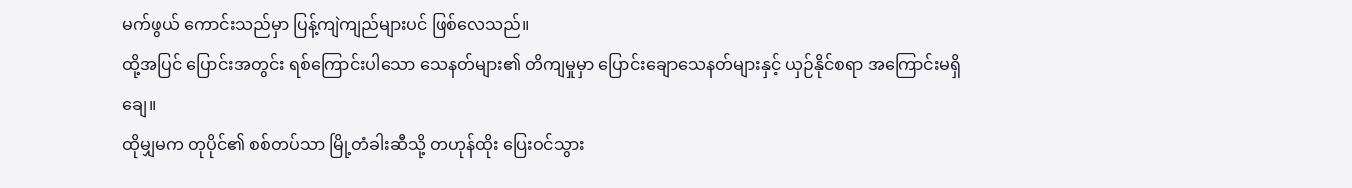မက်ဖွယ် ကောင်းသည်မှာ ပြန့်ကျဲကျည်များပင် ဖြစ်လေသည်။
ထို့အပြင် ပြောင်းအတွင်း ရစ်ကြောင်းပါသော သေနတ်များ၏ တိကျမှုမှာ ပြောင်းချောသေနတ်များနှင့် ယှဉ်နိုင်စရာ အကြောင်းမရှိချေ။
ထိုမျှမက တုပိုင်၏ စစ်တပ်သာ မြို့တံခါးဆီသို့ တဟုန်ထိုး ပြေးဝင်သွား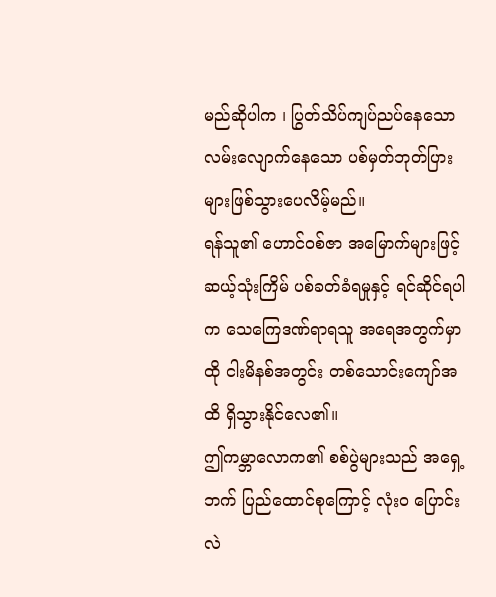မည်ဆိုပါက ၊ ပြွတ်သိပ်ကျပ်ညပ်နေသော လမ်းလျောက်နေသော ပစ်မှတ်ဘုတ်ပြားများဖြစ်သွားပေလိမ့်မည်။
ရန်သူ၏ ဟောင်ဝစ်ဇာ အမြောက်များဖြင့် ဆယ့်သုံးကြိမ် ပစ်ခတ်ခံရမှုနှင့် ရင်ဆိုင်ရပါက သေကြေဒဏ်ရာရသူ အရေအတွက်မှာ ထို ငါးမိနစ်အတွင်း တစ်သောင်းကျော်အထိ ရှိသွားနိုင်လေ၏။
ဤကမ္ဘာလောက၏ စစ်ပွဲများသည် အရှေ့ဘက် ပြည်ထောင်စုကြောင့် လုံးဝ ပြောင်းလဲ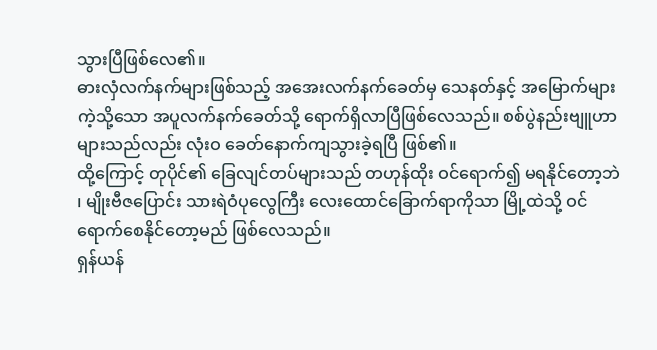သွားပြီဖြစ်လေ၏။
ဓားလှံလက်နက်များဖြစ်သည့် အအေးလက်နက်ခေတ်မှ သေနတ်နှင့် အမြောက်များကဲ့သို့သော အပူလက်နက်ခေတ်သို့ ရောက်ရှိလာပြီဖြစ်လေသည်။ စစ်ပွဲနည်းဗျူဟာများသည်လည်း လုံးဝ ခေတ်နောက်ကျသွားခဲ့ရပြီ ဖြစ်၏။
ထို့ကြောင့် တုပိုင်၏ ခြေလျင်တပ်များသည် တဟုန်ထိုး ဝင်ရောက်၍ မရနိုင်တော့ဘဲ ၊ မျိုးဗီဇပြောင်း သားရဲဝံပုလွေကြီး လေးထောင်ခြောက်ရာကိုသာ မြို့ထဲသို့ ဝင်ရောက်စေနိုင်တော့မည် ဖြစ်လေသည်။
ရှန်ယန်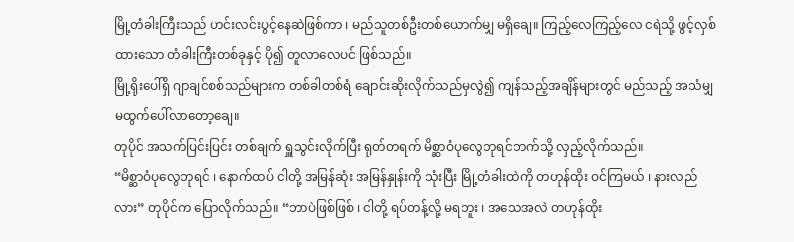မြို့တံခါးကြီးသည် ဟင်းလင်းပွင့်နေဆဲဖြစ်ကာ ၊ မည်သူတစ်ဦးတစ်ယောက်မျှ မရှိချေ။ ကြည့်လေကြည့်လေ ငရဲသို့ ဖွင့်လှစ်ထားသော တံခါးကြီးတစ်ခုနှင့် ပို၍ တူလာလေပင် ဖြစ်သည်။
မြို့ရိုးပေါ်ရှိ ဂျာချင်စစ်သည်များက တစ်ခါတစ်ရံ ချောင်းဆိုးလိုက်သည်မှလွဲ၍ ကျန်သည့်အချိန်များတွင် မည်သည့် အသံမျှ မထွက်ပေါ်လာတော့ချေ။
တုပိုင် အသက်ပြင်းပြင်း တစ်ချက် ရှူသွင်းလိုက်ပြီး ရုတ်တရက် မိစ္ဆာဝံပုလွေဘုရင်ဘက်သို့ လှည့်လိုက်သည်။
“မိစ္ဆာဝံပုလွေဘုရင် ၊ နောက်ထပ် ငါတို့ အမြန်ဆုံး အမြန်နှုန်းကို သုံးပြီး မြို့တံခါးထဲကို တဟုန်ထိုး ဝင်ကြမယ် ၊ နားလည်လား” တုပိုင်က ပြောလိုက်သည်။ “ဘာပဲဖြစ်ဖြစ် ၊ ငါတို့ ရပ်တန့်လို့ မရဘူး ၊ အသေအလဲ တဟုန်ထိုး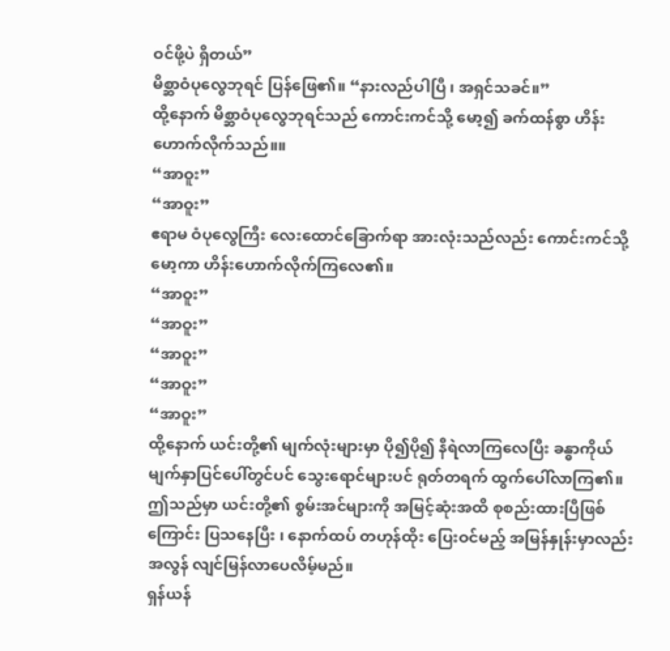ဝင်ဖို့ပဲ ရှိတယ်”
မိစ္ဆာဝံပုလွေဘုရင် ပြန်ဖြေ၏။ “နားလည်ပါပြီ ၊ အရှင်သခင်။”
ထို့နောက် မိစ္ဆာဝံပုလွေဘုရင်သည် ကောင်းကင်သို့ မော့၍ ခက်ထန်စွာ ဟိန်းဟောက်လိုက်သည်။။
“အာဝူး”
“အာဝူး”
ဧရာမ ဝံပုလွေကြီး လေးထောင်ခြောက်ရာ အားလုံးသည်လည်း ကောင်းကင်သို့ မော့ကာ ဟိန်းဟောက်လိုက်ကြလေ၏။
“အာဝူး”
“အာဝူး”
“အာဝူး”
“အာဝူး”
“အာဝူး”
ထို့နောက် ယင်းတို့၏ မျက်လုံးများမှာ ပို၍ပို၍ နီရဲလာကြလေပြီး ခန္ဓာကိုယ် မျက်နှာပြင်ပေါ်တွင်ပင် သွေးရောင်များပင် ရုတ်တရက် ထွက်ပေါ်လာကြ၏။ ဤသည်မှာ ယင်းတို့၏ စွမ်းအင်များကို အမြင့်ဆုံးအထိ စုစည်းထားပြီဖြစ်ကြောင်း ပြသနေပြီး ၊ နောက်ထပ် တဟုန်ထိုး ပြေးဝင်မည့် အမြန်နှုန်းမှာလည်း အလွန် လျင်မြန်လာပေလိမ့်မည်။
ရှန်ယန်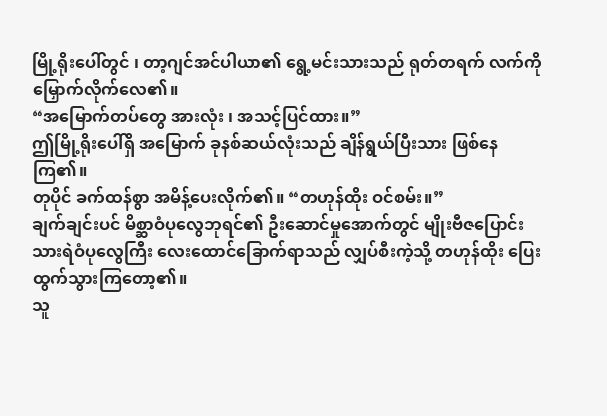မြို့ရိုးပေါ်တွင် ၊ တာ့ဂျင်အင်ပါယာ၏ ရွေ့မင်းသားသည် ရုတ်တရက် လက်ကို မြှောက်လိုက်လေ၏။
“အမြောက်တပ်တွေ အားလုံး ၊ အသင့်ပြင်ထား။”
ဤမြို့ရိုးပေါ်ရှိ အမြောက် ခုနစ်ဆယ်လုံးသည် ချိန်ရွယ်ပြီးသား ဖြစ်နေကြ၏။
တုပိုင် ခက်ထန်စွာ အမိန့်ပေးလိုက်၏။ “တဟုန်ထိုး ဝင်စမ်း။”
ချက်ချင်းပင် မိစ္ဆာဝံပုလွေဘုရင်၏ ဦးဆောင်မှုအောက်တွင် မျိုးဗီဇပြောင်း သားရဲဝံပုလွေကြီး လေးထောင်ခြောက်ရာသည် လျှပ်စီးကဲ့သို့ တဟုန်ထိုး ပြေးထွက်သွားကြတော့၏။
သူ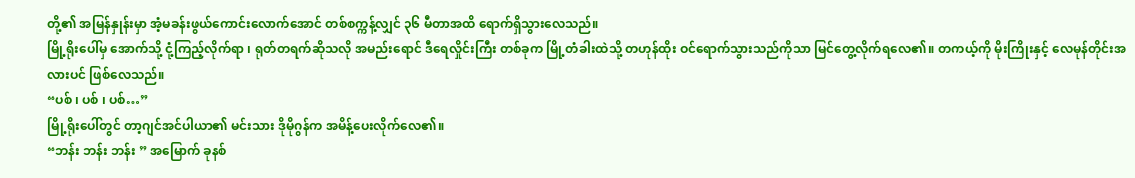တို့၏ အမြန်နှုန်းမှာ အံ့မခန်းဖွယ်ကောင်းလောက်အောင် တစ်စက္ကန့်လျှင် ၃၆ မီတာအထိ ရောက်ရှိသွားလေသည်။
မြို့ရိုးပေါ်မှ အောက်သို့ ငုံ့ကြည့်လိုက်ရာ ၊ ရုတ်တရက်ဆိုသလို အမည်းရောင် ဒီရေလှိုင်းကြီး တစ်ခုက မြို့တံခါးထဲသို့ တဟုန်ထိုး ဝင်ရောက်သွားသည်ကိုသာ မြင်တွေ့လိုက်ရလေ၏။ တကယ့်ကို မိုးကြိုးနှင့် လေမုန်တိုင်းအလားပင် ဖြစ်လေသည်။
“ပစ် ၊ ပစ် ၊ ပစ်…”
မြို့ရိုးပေါ်တွင် တာ့ဂျင်အင်ပါယာ၏ မင်းသား ဒိုမိုဂွန်က အမိန့်ပေးလိုက်လေ၏။
“ဘန်း ဘန်း ဘန်း ” အမြောက် ခုနစ်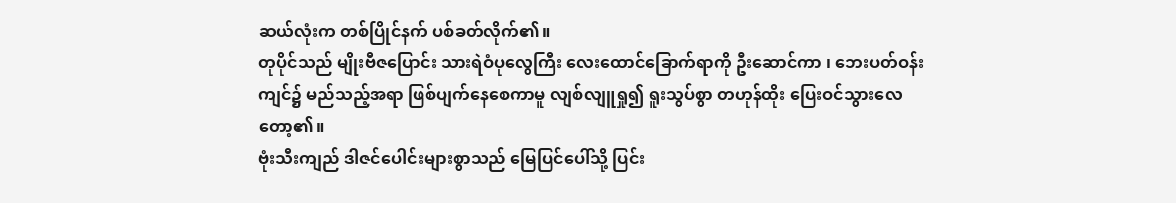ဆယ်လုံးက တစ်ပြိုင်နက် ပစ်ခတ်လိုက်၏။
တုပိုင်သည် မျိုးဗီဇပြောင်း သားရဲဝံပုလွေကြီး လေးထောင်ခြောက်ရာကို ဦးဆောင်ကာ ၊ ဘေးပတ်ဝန်းကျင်၌ မည်သည့်အရာ ဖြစ်ပျက်နေစေကာမူ လျစ်လျူရှု၍ ရူးသွပ်စွာ တဟုန်ထိုး ပြေးဝင်သွားလေတော့၏။
ဗုံးသီးကျည် ဒါဇင်ပေါင်းများစွာသည် မြေပြင်ပေါ်သို့ ပြင်း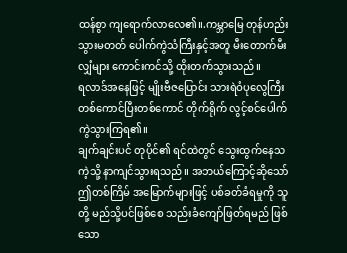ထန်စွာ ကျရောက်လာလေ၏။.ကမ္ဘာမြေ တုန်ဟည်းသွားမတတ် ပေါက်ကွဲသံကြီးနှင့်အတူ မီးတောက်မီးလျှံများ ကောင်းကင်သို့ ထိုးတက်သွားသည်။
ရလာဒ်အနေဖြင့် မျိုးဗီဇပြောင်း သားရဲဝံပုလွေကြီး တစ်ကောင်ပြီးတစ်ကောင် တိုက်ရိုက် လွင့်စင်ပေါက်ကွဲသွားကြရ၏။
ချက်ချင်းပင် တုပိုင်၏ ရင်ထဲတွင် သွေးထွက်နေသကဲ့သို့ နာကျင်သွားရသည်။ အဘယ်ကြောင့်ဆိုသော် ဤတစ်ကြိမ် အမြောက်များဖြင့် ပစ်ခတ်ခံရမှုကို သူတို့ မည်သို့ပင်ဖြစ်စေ သည်းခံကျော်ဖြတ်ရမည် ဖြစ်သော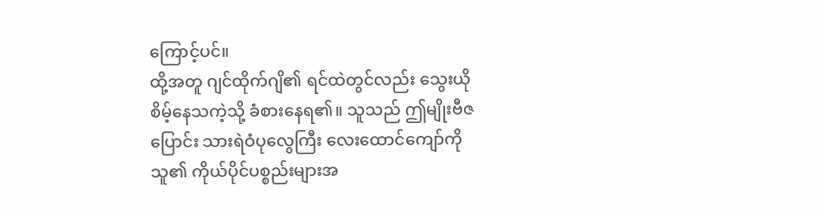ကြောင့်ပင်။
ထို့အတူ ဂျင်ထိုက်ဂျိ၏ ရင်ထဲတွင်လည်း သွေးယိုစိမ့်နေသကဲ့သို့ ခံစားနေရ၏။ သူသည် ဤမျိုးဗီဇပြောင်း သားရဲဝံပုလွေကြီး လေးထောင်ကျော်ကို သူ၏ ကိုယ်ပိုင်ပစ္စည်းများအ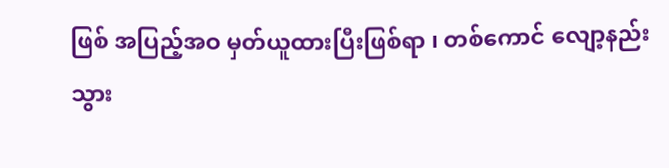ဖြစ် အပြည့်အဝ မှတ်ယူထားပြီးဖြစ်ရာ ၊ တစ်ကောင် လျော့နည်းသွား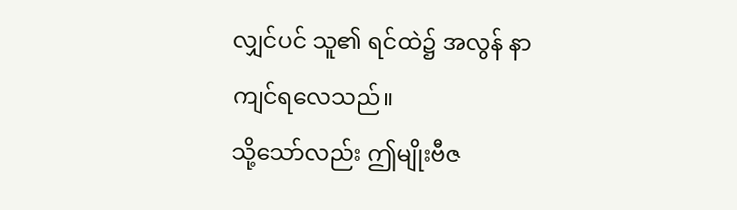လျှင်ပင် သူ၏ ရင်ထဲ၌ အလွန် နာကျင်ရလေသည်။
သို့သော်လည်း ဤမျိုးဗီဇ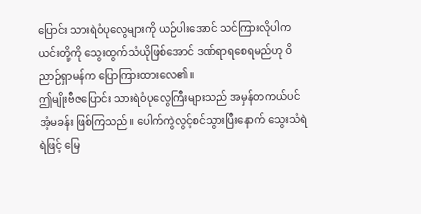ပြောင်း သားရဲဝံပုလွေများကို ယဉ်ပါးအောင် သင်ကြားလိုပါက ယင်းတို့ကို သွေးထွက်သံယိုဖြစ်အောင် ဒဏ်ရာရစေရမည်ဟု ဝိညာဉ်ရှာမန်က ပြောကြားထားလေ၏။
ဤမျိုးဗီဇပြောင်း သားရဲဝံပုလွေကြီးများသည် အမှန်တကယ်ပင် အံ့မခန်း ဖြစ်ကြသည်။ ပေါက်ကွဲလွင့်စင်သွားပြီးနောက် သွေးသံရဲရဲဖြင့် မြေ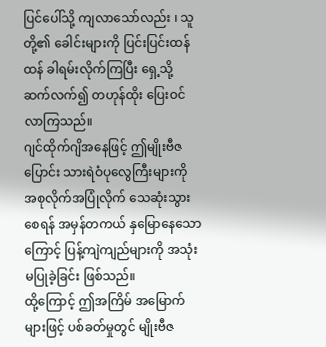ပြင်ပေါ်သို့ ကျလာသော်လည်း ၊ သူတို့၏ ခေါင်းများကို ပြင်းပြင်းထန်ထန် ခါရမ်းလိုက်ကြပြီး ရှေ့သို့ ဆက်လက်၍ တဟုန်ထိုး ပြေးဝင်လာကြသည်။
ဂျင်ထိုက်ဂျိအနေဖြင့် ဤမျိုးဗီဇပြောင်း သားရဲဝံပုလွေကြီးများကို အစုလိုက်အပြုံလိုက် သေဆုံးသွားစေရန် အမှန်တကယ် နှမြောနေသောကြောင့် ပြန့်ကျဲကျည်များကို အသုံးမပြုခဲ့ခြင်း ဖြစ်သည်။
ထို့ကြောင့် ဤအကြိမ် အမြောက်များဖြင့် ပစ်ခတ်မှုတွင် မျိုးဗီဇ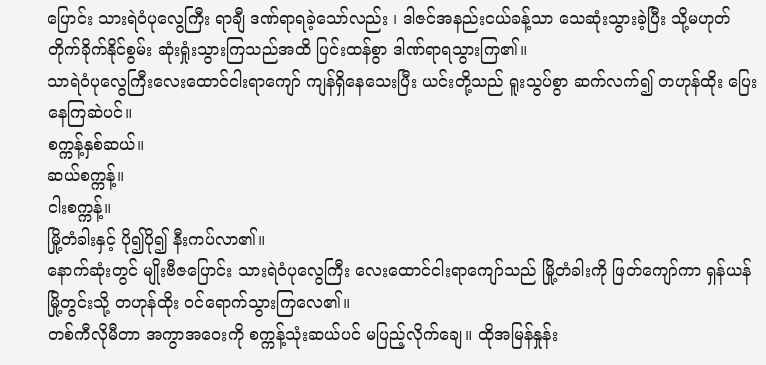ပြောင်း သားရဲဝံပုလွေကြီး ရာချီ ဒဏ်ရာရခဲ့သော်လည်း ၊ ဒါဇင်အနည်းငယ်ခန့်သာ သေဆုံးသွားခဲ့ပြီး သို့မဟုတ် တိုက်ခိုက်နိုင်စွမ်း ဆုံးရှုံးသွားကြသည်အထိ ပြင်းထန်စွာ ဒါဏ်ရာရသွားကြ၏။
သာရဲဝံပုလွေကြီးလေးထောင်ငါးရာကျော် ကျန်ရှိနေသေးပြီး ယင်းတို့သည် ရူးသွပ်စွာ ဆက်လက်၍ တဟုန်ထိုး ပြေးနေကြဆဲပင်။
စက္ကန့်နှစ်ဆယ်။
ဆယ်စက္ကန့်။
ငါးစက္ကန့်။
မြို့တံခါးနှင့် ပို၍ပို၍ နီးကပ်လာ၏။
နောက်ဆုံးတွင် မျိုးဗီဇပြောင်း သားရဲဝံပုလွေကြီး လေးထောင်ငါးရာကျော်သည် မြို့တံခါးကို ဖြတ်ကျော်ကာ ရှန်ယန်မြို့တွင်းသို့ တဟုန်ထိုး ဝင်ရောက်သွားကြလေ၏။
တစ်ကီလိုမီတာ အကွာအဝေးကို စက္ကန့်သုံးဆယ်ပင် မပြည့်လိုက်ချေ။ ထိုအမြန်နှုန်း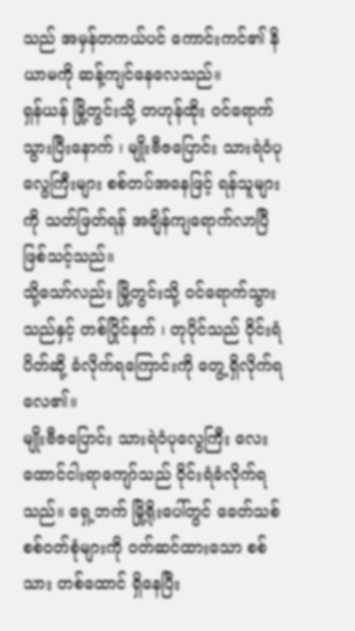သည် အမှန်တကယ်ပင် ကောင်းကင်၏ နိယာမကို ဆန့်ကျင်နေလေသည်။
ရှန်ယန် မြို့တွင်းသို့ တဟုန်ထိုး ဝင်ရောက်သွားပြီးနောက် ၊ မျိုးဗီဇပြောင်း သားရဲဝံပုလွေကြီးများ စစ်တပ်အနေဖြင့် ရန်သူများကို သတ်ဖြတ်ရန် အချိန်ကျရောက်လာပြီ ဖြစ်သင့်သည်။
သို့သော်လည်း မြို့တွင်းသို့ ဝင်ရောက်သွားသည်နှင့် တစ်ပြိုင်နက် ၊ တုပိုင်သည် ဝိုင်းရံပိတ်ဆို့ ခံလိုက်ရကြောင်းကို တွေ့ရှိလိုက်ရလေ၏။
မျိုးဗီဇပြောင်း သားရဲဝံပုလွေကြီး လေးထောင်ငါးရာကျော်သည် ဝိုင်းရံခံလိုက်ရသည်။ ရှေ့ဘက် မြို့ရိုးပေါ်တွင် ခေတ်သစ် စစ်ဝတ်စုံများကို ဝတ်ဆင်ထားသော စစ်သား တစ်ထောင် ရှိနေပြီး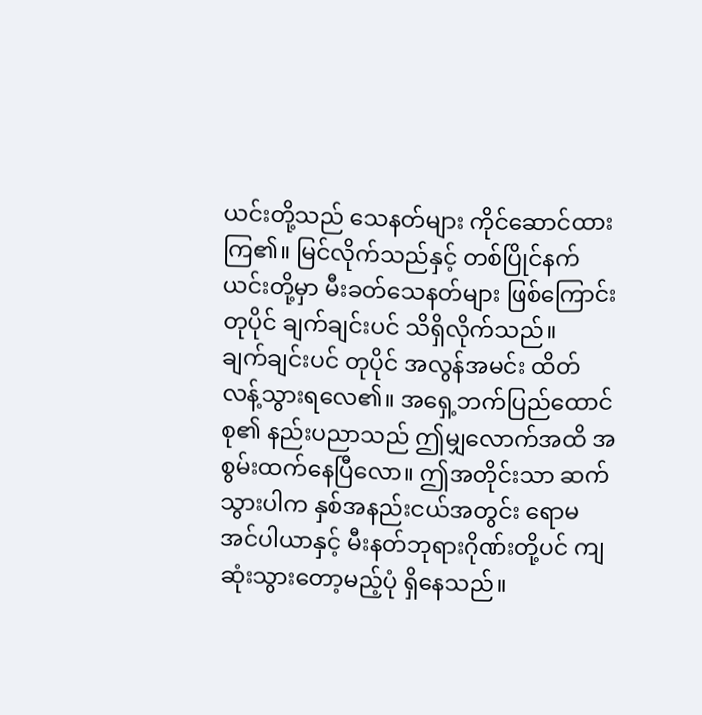ယင်းတို့သည် သေနတ်များ ကိုင်ဆောင်ထားကြ၏။ မြင်လိုက်သည်နှင့် တစ်ပြိုင်နက် ယင်းတို့မှာ မီးခတ်သေနတ်များ ဖြစ်ကြောင်း တုပိုင် ချက်ချင်းပင် သိရှိလိုက်သည်။
ချက်ချင်းပင် တုပိုင် အလွန်အမင်း ထိတ်လန့်သွားရလေ၏။ အရှေ့ဘက်ပြည်ထောင်စု၏ နည်းပညာသည် ဤမျှလောက်အထိ အစွမ်းထက်နေပြီလော။ ဤအတိုင်းသာ ဆက်သွားပါက နှစ်အနည်းငယ်အတွင်း ရောမအင်ပါယာနှင့် မီးနတ်ဘုရားဂိုဏ်းတို့ပင် ကျဆုံးသွားတော့မည့်ပုံ ရှိနေသည်။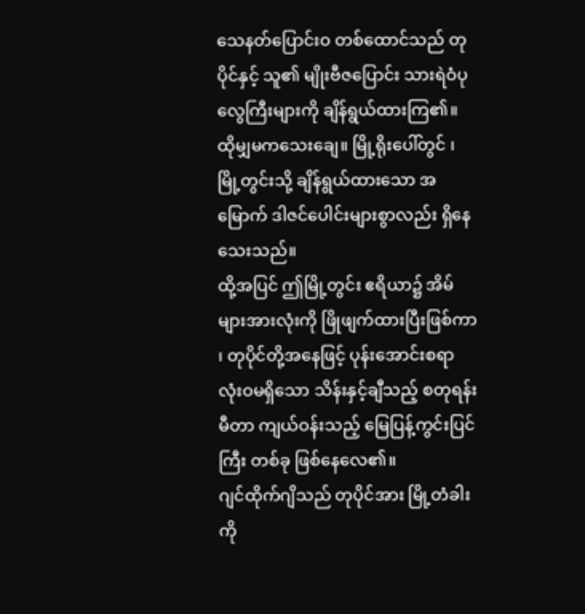သေနတ်ပြောင်းဝ တစ်ထောင်သည် တုပိုင်နှင့် သူ၏ မျိုးဗီဇပြောင်း သားရဲဝံပုလွေကြီးများကို ချိန်ရွယ်ထားကြ၏။
ထိုမျှမကသေးချေ။ မြို့ရိုးပေါ်တွင် ၊ မြို့တွင်းသို့ ချိန်ရွယ်ထားသော အမြောက် ဒါဇင်ပေါင်းများစွာလည်း ရှိနေသေးသည်။
ထို့အပြင် ဤမြို့တွင်း ဧရိယာ၌ အိမ်များအားလုံးကို ဖြိုဖျက်ထားပြီးဖြစ်ကာ ၊ တုပိုင်တို့အနေဖြင့် ပုန်းအောင်းစရာ လုံးဝမရှိသော သိန်းနှင့်ချီသည့် စတုရန်းမီတာ ကျယ်ဝန်းသည့် မြေပြန့်ကွင်းပြင်ကြီး တစ်ခု ဖြစ်နေလေ၏။
ဂျင်ထိုက်ဂျိသည် တုပိုင်အား မြို့တံခါးကို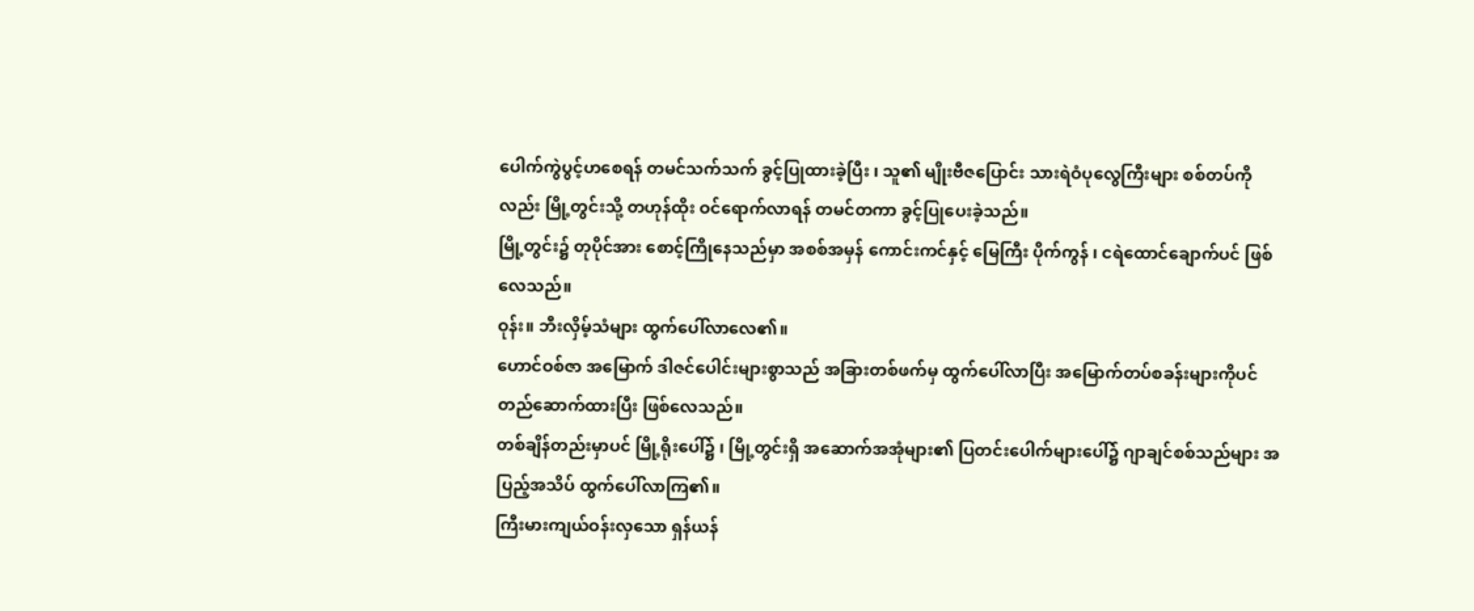ပေါက်ကွဲပွင့်ဟစေရန် တမင်သက်သက် ခွင့်ပြုထားခဲ့ပြီး ၊ သူ၏ မျိုးဗီဇပြောင်း သားရဲဝံပုလွေကြီးများ စစ်တပ်ကိုလည်း မြို့တွင်းသို့ တဟုန်ထိုး ဝင်ရောက်လာရန် တမင်တကာ ခွင့်ပြုပေးခဲ့သည်။
မြို့တွင်း၌ တုပိုင်အား စောင့်ကြိုနေသည်မှာ အစစ်အမှန် ကောင်းကင်နှင့် မြေကြီး ပိုက်ကွန် ၊ ငရဲထောင်ချောက်ပင် ဖြစ်လေသည်။
ဝုန်း။ ဘီးလှိမ့်သံများ ထွက်ပေါ်လာလေ၏။
ဟောင်ဝစ်ဇာ အမြောက် ဒါဇင်ပေါင်းများစွာသည် အခြားတစ်ဖက်မှ ထွက်ပေါ်လာပြီး အမြောက်တပ်စခန်းများကိုပင် တည်ဆောက်ထားပြီး ဖြစ်လေသည်။
တစ်ချိန်တည်းမှာပင် မြို့ရိုးပေါ်၌ ၊ မြို့တွင်းရှိ အဆောက်အအုံများ၏ ပြတင်းပေါက်များပေါ်၌ ဂျာချင်စစ်သည်များ အပြည့်အသိပ် ထွက်ပေါ်လာကြ၏။
ကြီးမားကျယ်ဝန်းလှသော ရှန်ယန်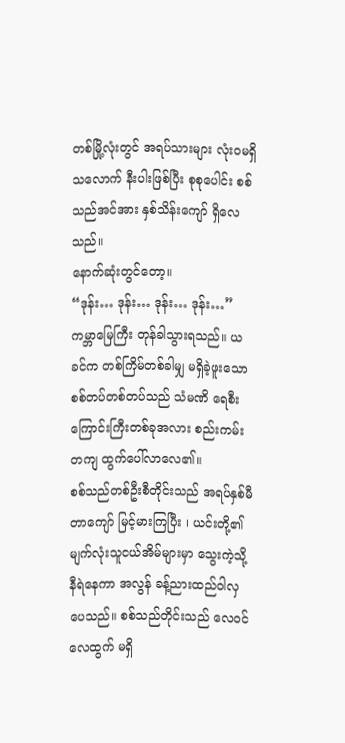တစ်မြို့လုံးတွင် အရပ်သားများ လုံးဝမရှိသလောက် နီးပါးဖြစ်ပြီး စုစုပေါင်း စစ်သည်အင်အား နှစ်သိန်းကျော် ရှိလေသည်။
နောက်ဆုံးတွင်တော့။
“ဒုန်း… ဒုန်း… ဒုန်း… ဒုန်း…”
ကမ္ဘာမြေကြီး တုန်ခါသွားရသည်။ ယခင်က တစ်ကြိမ်တစ်ခါမျှ မရှိခဲ့ဖူးသော စစ်တပ်တစ်တပ်သည် သံမဏိ ရေစီးကြောင်းကြီးတစ်ခုအလား စည်းကမ်းတကျ ထွက်ပေါ်လာလေ၏။
စစ်သည်တစ်ဦးစီတိုင်းသည် အရပ်နှစ်မီတာကျော် မြင့်မားကြပြီး ၊ ယင်းတို့၏ မျက်လုံးသူငယ်အိမ်များမှာ သွေးကဲ့သို့ နီရဲနေကာ အလွန် ခန့်ညားထည်ဝါလှပေသည်။ စစ်သည်တိုင်းသည် လေဝင်လေထွက် မရှိ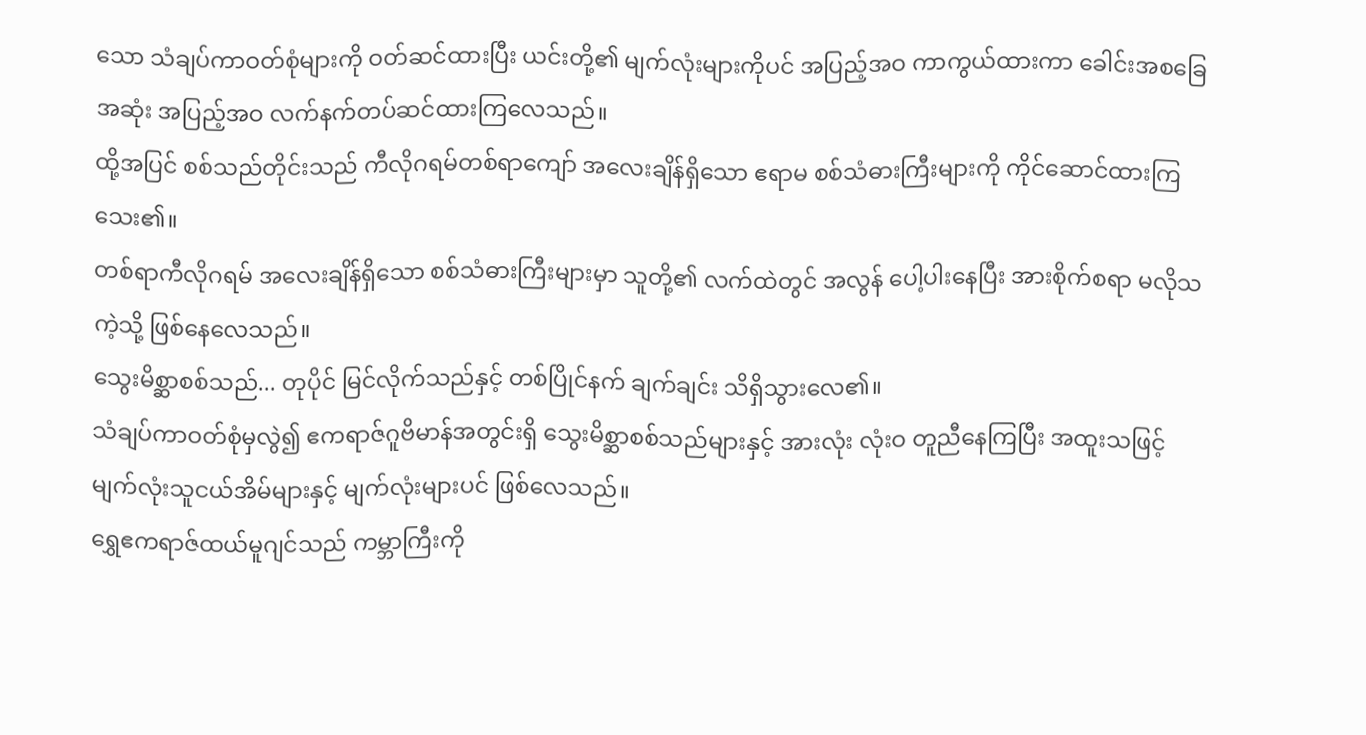သော သံချပ်ကာဝတ်စုံများကို ဝတ်ဆင်ထားပြီး ယင်းတို့၏ မျက်လုံးများကိုပင် အပြည့်အဝ ကာကွယ်ထားကာ ခေါင်းအစခြေအဆုံး အပြည့်အဝ လက်နက်တပ်ဆင်ထားကြလေသည်။
ထို့အပြင် စစ်သည်တိုင်းသည် ကီလိုဂရမ်တစ်ရာကျော် အလေးချိန်ရှိသော ဧရာမ စစ်သံဓားကြီးများကို ကိုင်ဆောင်ထားကြသေး၏။
တစ်ရာကီလိုဂရမ် အလေးချိန်ရှိသော စစ်သံဓားကြီးများမှာ သူတို့၏ လက်ထဲတွင် အလွန် ပေါ့ပါးနေပြီး အားစိုက်စရာ မလိုသကဲ့သို့ ဖြစ်နေလေသည်။
သွေးမိစ္ဆာစစ်သည်... တုပိုင် မြင်လိုက်သည်နှင့် တစ်ပြိုင်နက် ချက်ချင်း သိရှိသွားလေ၏။
သံချပ်ကာဝတ်စုံမှလွဲ၍ ဧကရာဇ်ဂူဗိမာန်အတွင်းရှိ သွေးမိစ္ဆာစစ်သည်များနှင့် အားလုံး လုံးဝ တူညီနေကြပြီး အထူးသဖြင့် မျက်လုံးသူငယ်အိမ်များနှင့် မျက်လုံးများပင် ဖြစ်လေသည်။
ရွှေဧကရာဇ်ထယ်မူဂျင်သည် ကမ္ဘာကြီးကို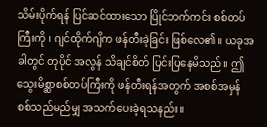သိမ်းပိုက်ရန် ပြင်ဆင်ထားသော ပြိုင်ဘက်ကင်း စစ်တပ်ကြီးကို ၊ ဂျင်ထိုက်ဂျိက ဖန်တီးခဲ့ခြင်း ဖြစ်လေ၏။ ယခုအခါတွင် တုပိုင် အလွန် သိချင်စိတ် ပြင်းပြနေမိသည်။ ဤသွေးမိစ္ဆာစစ်တပ်ကြီးကို ဖန်တီးရန်အတွက် အစစ်အမှန် စစ်သည်မည်မျှ အသက်ပေးခဲ့ရသနည်း။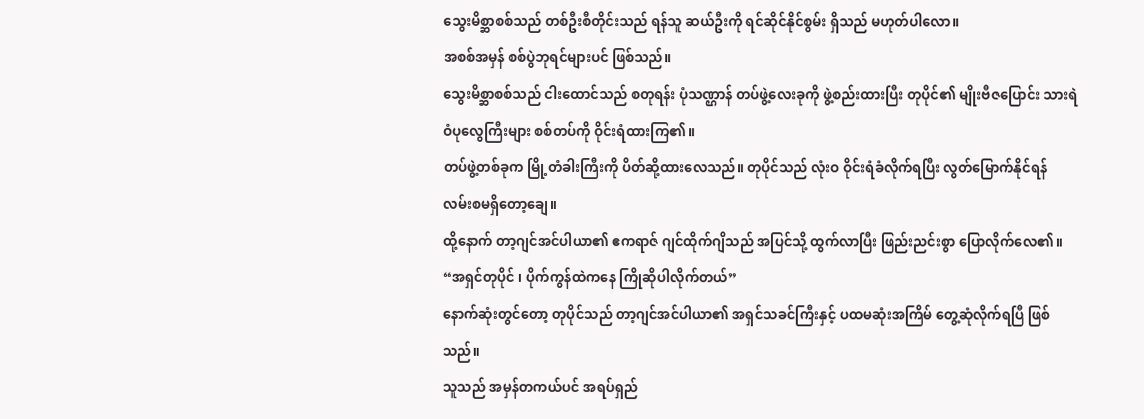သွေးမိစ္ဆာစစ်သည် တစ်ဦးစီတိုင်းသည် ရန်သူ ဆယ်ဦးကို ရင်ဆိုင်နိုင်စွမ်း ရှိသည် မဟုတ်ပါလော။
အစစ်အမှန် စစ်ပွဲဘုရင်များပင် ဖြစ်သည်။
သွေးမိစ္ဆာစစ်သည် ငါးထောင်သည် စတုရန်း ပုံသဏ္ဌာန် တပ်ဖွဲ့လေးခုကို ဖွဲ့စည်းထားပြီး တုပိုင်၏ မျိုးဗီဇပြောင်း သားရဲဝံပုလွေကြီးများ စစ်တပ်ကို ဝိုင်းရံထားကြ၏။
တပ်ဖွဲ့တစ်ခုက မြို့တံခါးကြီးကို ပိတ်ဆို့ထားလေသည်။ တုပိုင်သည် လုံးဝ ဝိုင်းရံခံလိုက်ရပြီး လွတ်မြောက်နိုင်ရန် လမ်းစမရှိတော့ချေ။
ထို့နောက် တာ့ဂျင်အင်ပါယာ၏ ဧကရာဇ် ဂျင်ထိုက်ဂျိသည် အပြင်သို့ ထွက်လာပြီး ဖြည်းညင်းစွာ ပြောလိုက်လေ၏။ “အရှင်တုပိုင် ၊ ပိုက်ကွန်ထဲကနေ ကြိုဆိုပါလိုက်တယ်”
နောက်ဆုံးတွင်တော့ တုပိုင်သည် တာ့ဂျင်အင်ပါယာ၏ အရှင်သခင်ကြီးနှင့် ပထမဆုံးအကြိမ် တွေ့ဆုံလိုက်ရပြီ ဖြစ်သည်။
သူသည် အမှန်တကယ်ပင် အရပ်ရှည်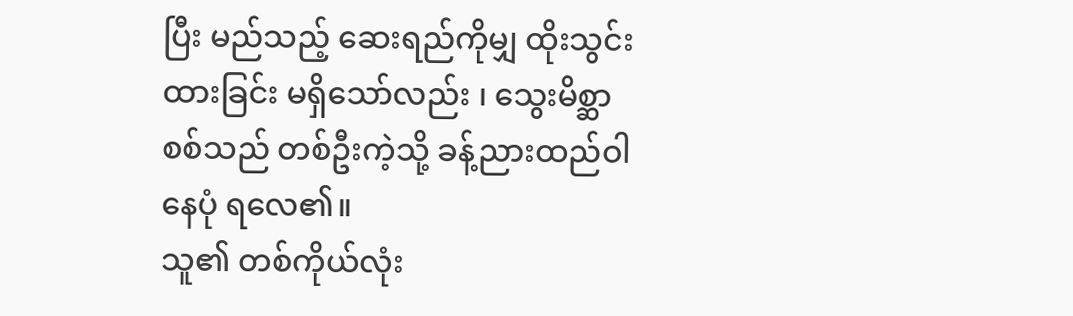ပြီး မည်သည့် ဆေးရည်ကိုမျှ ထိုးသွင်းထားခြင်း မရှိသော်လည်း ၊ သွေးမိစ္ဆာစစ်သည် တစ်ဦးကဲ့သို့ ခန့်ညားထည်ဝါနေပုံ ရလေ၏။
သူ၏ တစ်ကိုယ်လုံး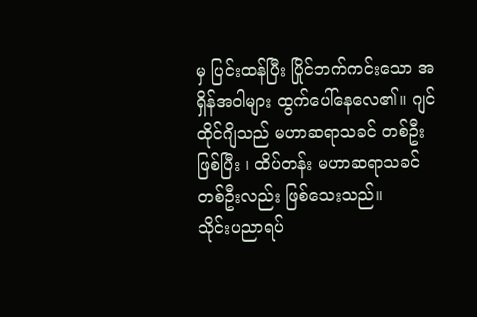မှ ပြင်းထန်ပြီး ပြိုင်ဘက်ကင်းသော အရှိန်အဝါများ ထွက်ပေါ်နေလေ၏။ ဂျင်ထိုင်ဂျိသည် မဟာဆရာသခင် တစ်ဦးဖြစ်ပြီး ၊ ထိပ်တန်း မဟာဆရာသခင် တစ်ဦးလည်း ဖြစ်သေးသည်။
သိုင်းပညာရပ်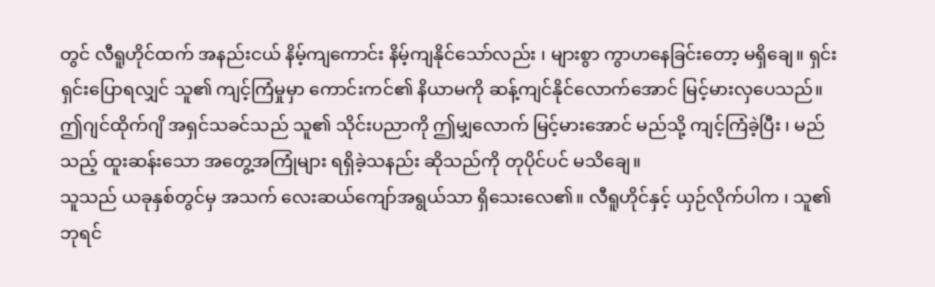တွင် လီရူဟိုင်ထက် အနည်းငယ် နိမ့်ကျကောင်း နိမ့်ကျနိုင်သော်လည်း ၊ များစွာ ကွာဟနေခြင်းတော့ မရှိချေ။ ရှင်းရှင်းပြောရလျှင် သူ၏ ကျင့်ကြံမှုမှာ ကောင်းကင်၏ နိယာမကို ဆန့်ကျင်နိုင်လောက်အောင် မြင့်မားလှပေသည်။
ဤဂျင်ထိုက်ဂျိ အရှင်သခင်သည် သူ၏ သိုင်းပညာကို ဤမျှလောက် မြင့်မားအောင် မည်သို့ ကျင့်ကြံခဲ့ပြီး ၊ မည်သည့် ထူးဆန်းသော အတွေ့အကြုံများ ရရှိခဲ့သနည်း ဆိုသည်ကို တုပိုင်ပင် မသိချေ။
သူသည် ယခုနှစ်တွင်မှ အသက် လေးဆယ်ကျော်အရွယ်သာ ရှိသေးလေ၏။ လီရူဟိုင်နှင့် ယှဉ်လိုက်ပါက ၊ သူ၏ ဘုရင်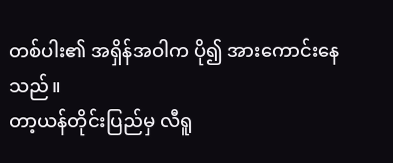တစ်ပါး၏ အရှိန်အဝါက ပို၍ အားကောင်းနေသည်။
တာ့ယန်တိုင်းပြည်မှ လီရူ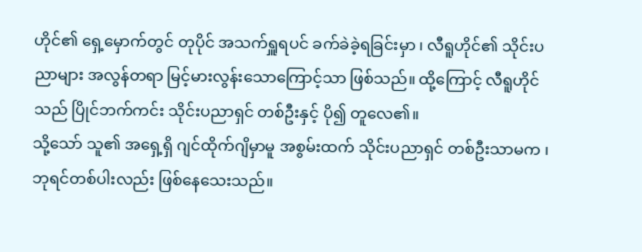ဟိုင်၏ ရှေ့မှောက်တွင် တုပိုင် အသက်ရှူရပင် ခက်ခဲခဲ့ရခြင်းမှာ ၊ လီရူဟိုင်၏ သိုင်းပညာများ အလွန်တရာ မြင့်မားလွန်းသောကြောင့်သာ ဖြစ်သည်။ ထို့ကြောင့် လီရူဟိုင်သည် ပြိုင်ဘက်ကင်း သိုင်းပညာရှင် တစ်ဦးနှင့် ပို၍ တူလေ၏။
သို့သော် သူ၏ အရှေ့ရှိ ဂျင်ထိုက်ဂျိမှာမူ အစွမ်းထက် သိုင်းပညာရှင် တစ်ဦးသာမက ၊ ဘုရင်တစ်ပါးလည်း ဖြစ်နေသေးသည်။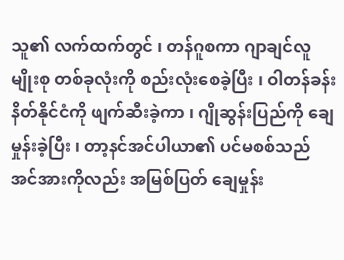သူ၏ လက်ထက်တွင် ၊ တန်ဂူစကာ ဂျာချင်လူမျိုးစု တစ်ခုလုံးကို စည်းလုံးစေခဲ့ပြီး ၊ ဝါတန်ခန်းနိတ်နိုင်ငံကို ဖျက်ဆီးခဲ့ကာ ၊ ဂျိုဆွန်းပြည်ကို ချေမှုန်းခဲ့ပြီး ၊ တာ့နင်အင်ပါယာ၏ ပင်မစစ်သည်အင်အားကိုလည်း အမြစ်ပြတ် ချေမှုန်း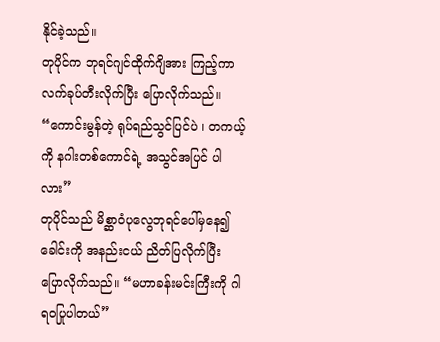နိုင်ခဲ့သည်။
တုပိုင်က ဘုရင်ဂျင်ထိုက်ဂျိအား ကြည့်ကာ လက်ခုပ်တီးလိုက်ပြီး ပြောလိုက်သည်။ “ကောင်းမွန်တဲ့ ရုပ်ရည်သွင်ပြင်ပဲ ၊ တကယ့်ကို နဂါးတစ်ကောင်ရဲ့ အသွင်အပြင် ပါလား”
တုပိုင်သည် မိစ္ဆာဝံပုလွေဘုရင်ပေါ်မှနေ၍ ခေါင်းကို အနည်းငယ် ညိတ်ပြလိုက်ပြီး ပြောလိုက်သည်။ “မဟာခန်းမင်းကြီးကို ဂါရဝပြုပါတယ်”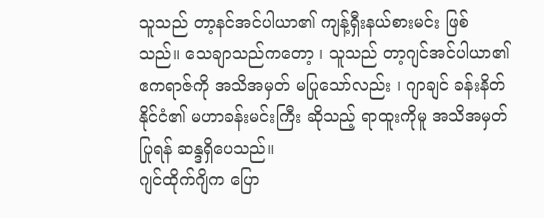သူသည် တာ့နင်အင်ပါယာ၏ ကျန့်ရှီးနယ်စားမင်း ဖြစ်သည်။ သေချာသည်ကတော့ ၊ သူသည် တာ့ဂျင်အင်ပါယာ၏ ဧကရာဇ်ကို အသိအမှတ် မပြုသော်လည်း ၊ ဂျာချင် ခန်းနိတ်နိုင်ငံ၏ မဟာခန်းမင်းကြီး ဆိုသည့် ရာထူးကိုမူ အသိအမှတ်ပြုရန် ဆန္ဒရှိပေသည်။
ဂျင်ထိုက်ဂျိက ပြော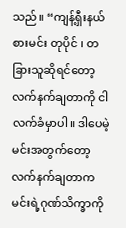သည်။ “ကျန့်ရှီးနယ်စားမင်း တုပိုင် ၊ တခြားသူဆိုရင်တော့ လက်နက်ချတာကို ငါ လက်ခံမှာပါ။ ဒါပေမဲ့ မင်းအတွက်တော့ လက်နက်ချတာက မင်းရဲ့ဂုဏ်သိက္ခာကို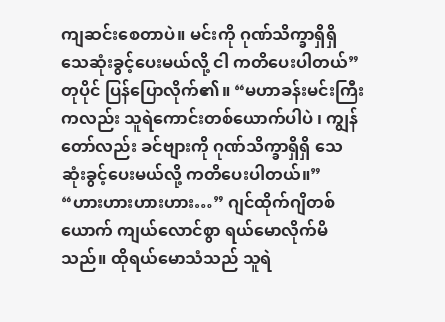ကျဆင်းစေတာပဲ။ မင်းကို ဂုဏ်သိက္ခာရှိရှိ သေဆုံးခွင့်ပေးမယ်လို့ ငါ ကတိပေးပါတယ်”
တုပိုင် ပြန်ပြောလိုက်၏။ “မဟာခန်းမင်းကြီးကလည်း သူရဲကောင်းတစ်ယောက်ပါပဲ ၊ ကျွန်တော်လည်း ခင်ဗျားကို ဂုဏ်သိက္ခာရှိရှိ သေဆုံးခွင့်ပေးမယ်လို့ ကတိပေးပါတယ်။”
“ဟားဟားဟားဟား…” ဂျင်ထိုက်ဂျိတစ်ယောက် ကျယ်လောင်စွာ ရယ်မောလိုက်မိသည်။ ထိုရယ်မောသံသည် သူရဲ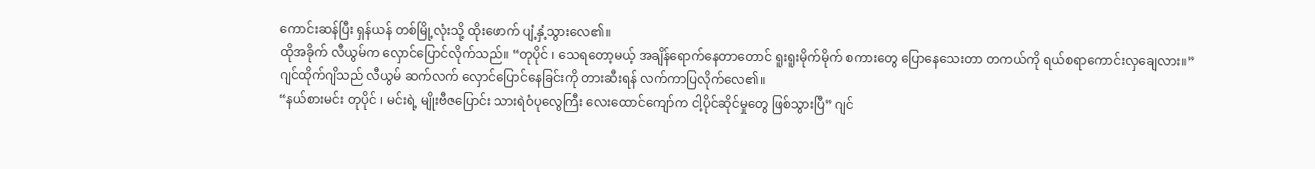ကောင်းဆန်ပြီး ရှန်ယန် တစ်မြို့လုံးသို့ ထိုးဖောက် ပျံ့နှံ့သွားလေ၏။
ထိုအခိုက် လီယွမ်က လှောင်ပြောင်လိုက်သည်။ “တုပိုင် ၊ သေရတော့မယ့် အချိန်ရောက်နေတာတောင် ရူးရူးမိုက်မိုက် စကားတွေ ပြောနေသေးတာ တကယ်ကို ရယ်စရာကောင်းလှချေလား။”
ဂျင်ထိုက်ဂျိသည် လီယွမ် ဆက်လက် လှောင်ပြောင်နေခြင်းကို တားဆီးရန် လက်ကာပြလိုက်လေ၏။
“နယ်စားမင်း တုပိုင် ၊ မင်းရဲ့ မျိုးဗီဇပြောင်း သားရဲဝံပုလွေကြီး လေးထောင်ကျော်က ငါ့ပိုင်ဆိုင်မှုတွေ ဖြစ်သွားပြီ” ဂျင်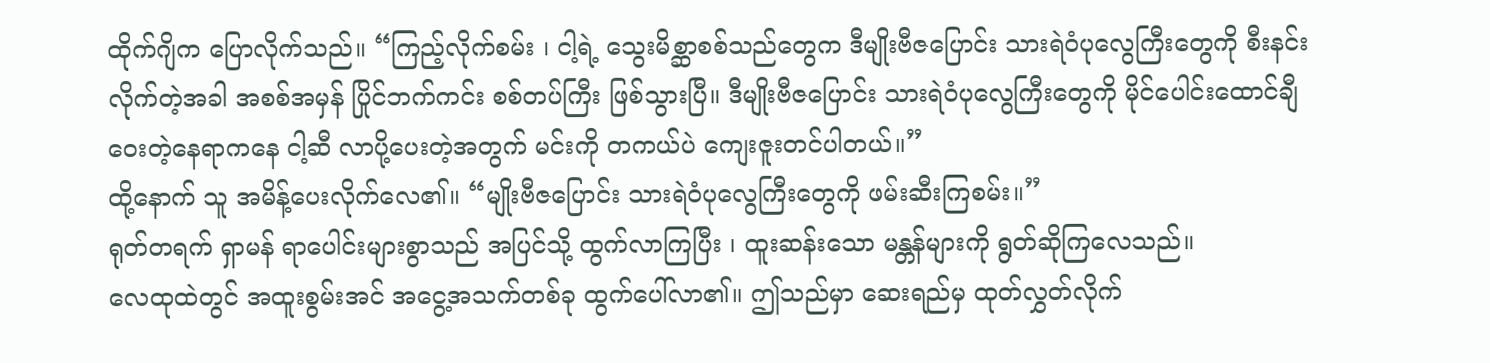ထိုက်ဂျိက ပြောလိုက်သည်။ “ကြည့်လိုက်စမ်း ၊ ငါ့ရဲ့ သွေးမိစ္ဆာစစ်သည်တွေက ဒီမျိုးဗီဇပြောင်း သားရဲဝံပုလွေကြီးတွေကို စီးနင်းလိုက်တဲ့အခါ အစစ်အမှန် ပြိုင်ဘက်ကင်း စစ်တပ်ကြီး ဖြစ်သွားပြီ။ ဒီမျိုးဗီဇပြောင်း သားရဲဝံပုလွေကြီးတွေကို မိုင်ပေါင်းထောင်ချီ ဝေးတဲ့နေရာကနေ ငါ့ဆီ လာပို့ပေးတဲ့အတွက် မင်းကို တကယ်ပဲ ကျေးဇူးတင်ပါတယ်။”
ထို့နောက် သူ အမိန့်ပေးလိုက်လေ၏။ “မျိုးဗီဇပြောင်း သားရဲဝံပုလွေကြီးတွေကို ဖမ်းဆီးကြစမ်း။”
ရုတ်တရက် ရှာမန် ရာပေါင်းများစွာသည် အပြင်သို့ ထွက်လာကြပြီး ၊ ထူးဆန်းသော မန္တန်များကို ရွတ်ဆိုကြလေသည်။
လေထုထဲတွင် အထူးစွမ်းအင် အငွေ့အသက်တစ်ခု ထွက်ပေါ်လာ၏။ ဤသည်မှာ ဆေးရည်မှ ထုတ်လွှတ်လိုက်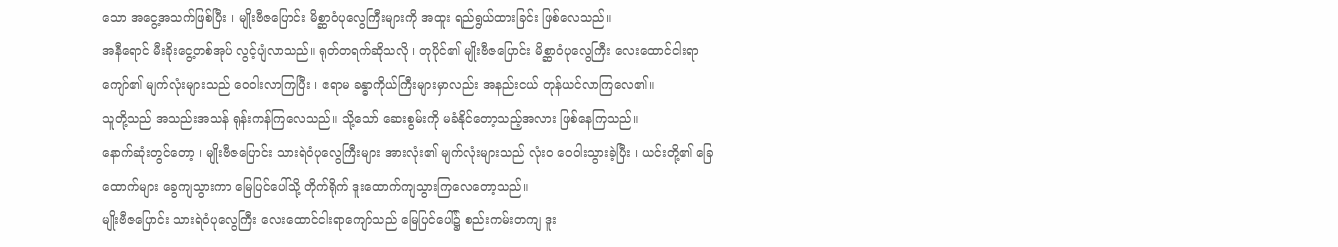သော အငွေ့အသက်ဖြစ်ပြီး ၊ မျိုးဗီဇပြောင်း မိစ္ဆာဝံပုလွေကြီးများကို အထူး ရည်ရွယ်ထားခြင်း ဖြစ်လေသည်။
အနီရောင် မီးခိုးငွေ့တစ်အုပ် လွင့်ပျံလာသည်။ ရုတ်တရက်ဆိုသလို ၊ တုပိုင်၏ မျိုးဗီဇပြောင်း မိစ္ဆာဝံပုလွေကြီး လေးထောင်ငါးရာကျော်၏ မျက်လုံးများသည် ဝေဝါးလာကြပြီး ၊ ဧရာမ ခန္ဓာကိုယ်ကြီးများမှာလည်း အနည်းငယ် တုန်ယင်လာကြလေ၏။
သူတို့သည် အသည်းအသန် ရုန်းကန်ကြလေသည်။ သို့သော် ဆေးစွမ်းကို မခံနိုင်တော့သည့်အလား ဖြစ်နေကြသည်။
နောက်ဆုံးတွင်တော့ ၊ မျိုးဗီဇပြောင်း သားရဲဝံပုလွေကြီးများ အားလုံး၏ မျက်လုံးများသည် လုံးဝ ဝေဝါးသွားခဲ့ပြီး ၊ ယင်းတို့၏ ခြေထောက်များ ခွေကျသွားကာ မြေပြင်ပေါ်သို့ တိုက်ရိုက် ဒူးထောက်ကျသွားကြလေတော့သည်။
မျိုးဗီဇပြောင်း သားရဲဝံပုလွေကြီး လေးထောင်ငါးရာကျော်သည် မြေပြင်ပေါ်၌ စည်းကမ်းတကျ ဒူး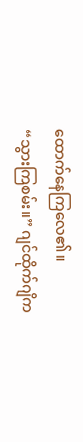ထောက်နေကြလေ၏။
“သွားကြစမ်း။” ဂျင်ထိုက်ဂျိက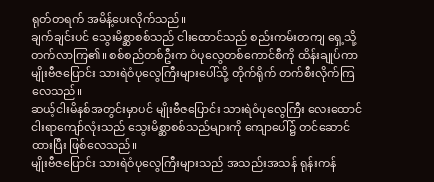ရုတ်တရက် အမိန့်ပေးလိုက်သည်။
ချက်ချင်းပင် သွေးမိစ္ဆာစစ်သည် ငါးထောင်သည် စည်းကမ်းတကျ ရှေ့သို့ တက်လာကြ၏။ စစ်စည်တစ်ဦးက ဝံပုလွေတစ်ကောင်စီကို ထိန်းချုပ်ကာ မျိုးဗီဇပြောင်း သားရဲဝံပုလွေကြီးများပေါ်သို့ တိုက်ရိုက် တက်စီးလိုက်ကြလေသည်။
ဆယ့်ငါးမိနစ်အတွင်းမှာပင် မျိုးဗီဇပြောင်း သားရဲဝံပုလွေကြီး လေးထောင်ငါးရာကျော်လုံးသည် သွေးမိစ္ဆာစစ်သည်များကို ကျောပေါ်၌ တင်ဆောင်ထားပြီး ဖြစ်လေသည်။
မျိုးဗီဇပြောင်း သားရဲဝံပုလွေကြီးများသည် အသည်းအသန် ရုန်းကန်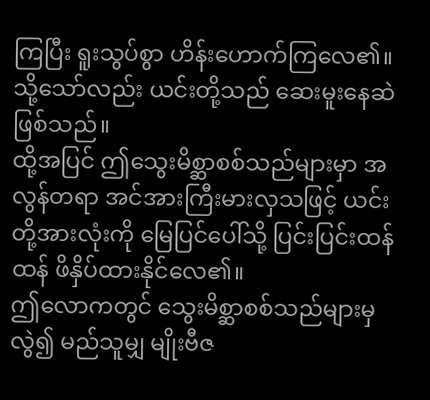ကြပြီး ရူးသွပ်စွာ ဟိန်းဟောက်ကြလေ၏။ သို့သော်လည်း ယင်းတို့သည် ဆေးမူးနေဆဲ ဖြစ်သည်။
ထို့အပြင် ဤသွေးမိစ္ဆာစစ်သည်များမှာ အလွန်တရာ အင်အားကြီးမားလှသဖြင့် ယင်းတို့အားလုံးကို မြေပြင်ပေါ်သို့ ပြင်းပြင်းထန်ထန် ဖိနှိပ်ထားနိုင်လေ၏။
ဤလောကတွင် သွေးမိစ္ဆာစစ်သည်များမှလွဲ၍ မည်သူမျှ မျိုးဗီဇ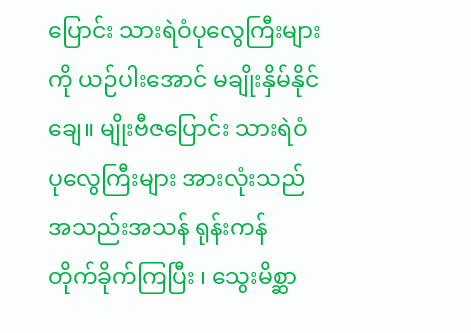ပြောင်း သားရဲဝံပုလွေကြီးများကို ယဉ်ပါးအောင် မချိုးနှိမ်နိုင်ချေ။ မျိုးဗီဇပြောင်း သားရဲဝံပုလွေကြီးများ အားလုံးသည် အသည်းအသန် ရုန်းကန် တိုက်ခိုက်ကြပြီး ၊ သွေးမိစ္ဆာ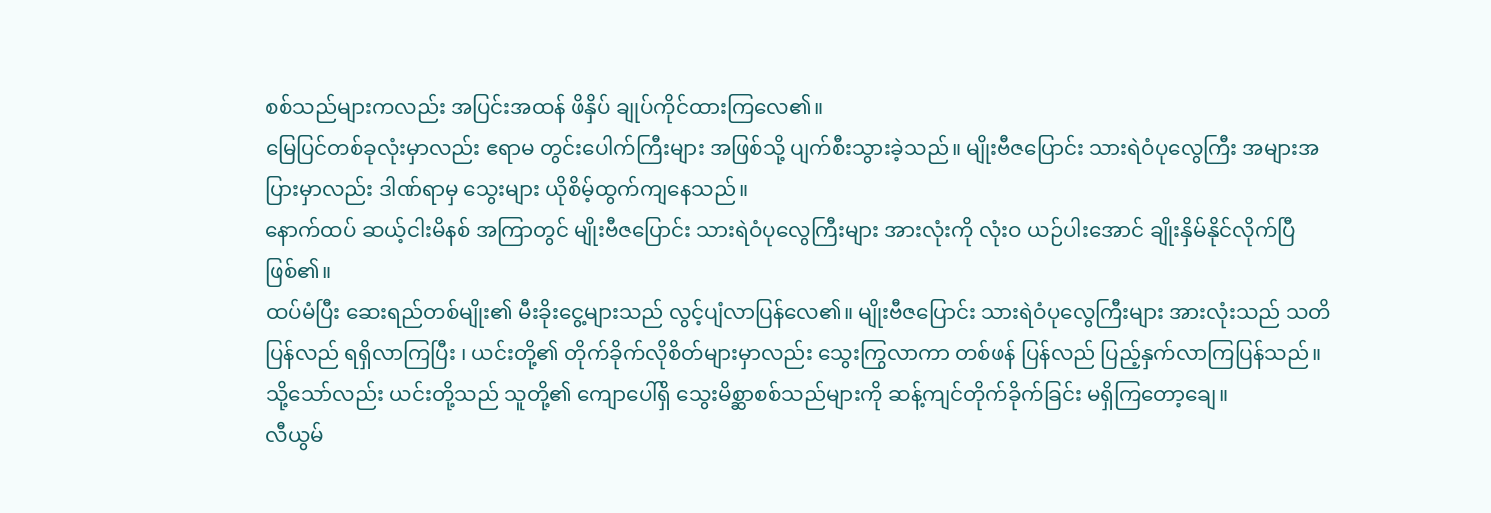စစ်သည်များကလည်း အပြင်းအထန် ဖိနှိပ် ချုပ်ကိုင်ထားကြလေ၏။
မြေပြင်တစ်ခုလုံးမှာလည်း ဧရာမ တွင်းပေါက်ကြီးများ အဖြစ်သို့ ပျက်စီးသွားခဲ့သည်။ မျိုးဗီဇပြောင်း သားရဲဝံပုလွေကြီး အများအပြားမှာလည်း ဒါဏ်ရာမှ သွေးများ ယိုစိမ့်ထွက်ကျနေသည်။
နောက်ထပ် ဆယ့်ငါးမိနစ် အကြာတွင် မျိုးဗီဇပြောင်း သားရဲဝံပုလွေကြီးများ အားလုံးကို လုံးဝ ယဉ်ပါးအောင် ချိုးနှိမ်နိုင်လိုက်ပြီဖြစ်၏။
ထပ်မံပြီး ဆေးရည်တစ်မျိုး၏ မီးခိုးငွေ့များသည် လွင့်ပျံလာပြန်လေ၏။ မျိုးဗီဇပြောင်း သားရဲဝံပုလွေကြီးများ အားလုံးသည် သတိပြန်လည် ရရှိလာကြပြီး ၊ ယင်းတို့၏ တိုက်ခိုက်လိုစိတ်များမှာလည်း သွေးကြွလာကာ တစ်ဖန် ပြန်လည် ပြည့်နှက်လာကြပြန်သည်။
သို့သော်လည်း ယင်းတို့သည် သူတို့၏ ကျောပေါ်ရှိ သွေးမိစ္ဆာစစ်သည်များကို ဆန့်ကျင်တိုက်ခိုက်ခြင်း မရှိကြတော့ချေ။
လီယွမ်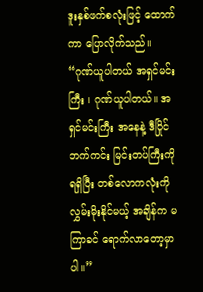ဒူးနှစ်ဖက်စလုံးဖြင့် ထောက်ကာ ပြောလိုက်သည်။ “ဂုဏ်ယူပါတယ် အရှင်မင်းကြီး ၊ ဂုဏ်ယူပါတယ်။ အရှင်မင်းကြီး အနေနဲ့ ဒီပြိုင်ဘက်ကင်း မြင်းတပ်ကြီးကို ရရှိပြီး တစ်လောကလုံးကို လွှမ်းမိုးနိုင်မယ့် အချိန်က မကြာခင် ရောက်လာတော့မှာပါ။”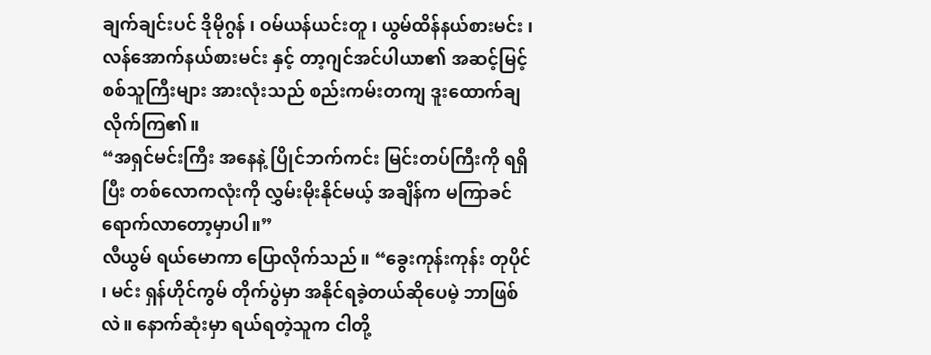ချက်ချင်းပင် ဒိုမိုဂွန် ၊ ဝမ်ယန်ယင်းတူ ၊ ယွမ်ထိန်နယ်စားမင်း ၊ လန်အောက်နယ်စားမင်း နှင့် တာ့ဂျင်အင်ပါယာ၏ အဆင့်မြင့် စစ်သူကြီးများ အားလုံးသည် စည်းကမ်းတကျ ဒူးထောက်ချလိုက်ကြ၏။
“အရှင်မင်းကြီး အနေနဲ့ ပြိုင်ဘက်ကင်း မြင်းတပ်ကြီးကို ရရှိပြီး တစ်လောကလုံးကို လွှမ်းမိုးနိုင်မယ့် အချိန်က မကြာခင် ရောက်လာတော့မှာပါ။”
လီယွမ် ရယ်မောကာ ပြောလိုက်သည်။ “ခွေးကုန်းကုန်း တုပိုင် ၊ မင်း ရှန်ဟိုင်ကွမ် တိုက်ပွဲမှာ အနိုင်ရခဲ့တယ်ဆိုပေမဲ့ ဘာဖြစ်လဲ။ နောက်ဆုံးမှာ ရယ်ရတဲ့သူက ငါတို့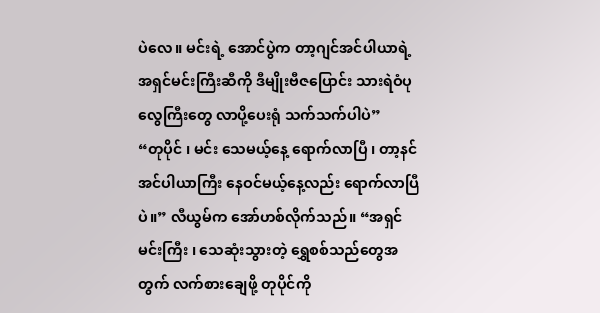ပဲလေ။ မင်းရဲ့ အောင်ပွဲက တာ့ဂျင်အင်ပါယာရဲ့ အရှင်မင်းကြီးဆီကို ဒီမျိုးဗီဇပြောင်း သားရဲဝံပုလွေကြီးတွေ လာပို့ပေးရုံ သက်သက်ပါပဲ”
“တုပိုင် ၊ မင်း သေမယ့်နေ့ ရောက်လာပြီ ၊ တာ့နင်အင်ပါယာကြီး နေဝင်မယ့်နေ့လည်း ရောက်လာပြီပဲ။” လီယွမ်က အော်ဟစ်လိုက်သည်။ “အရှင်မင်းကြီး ၊ သေဆုံးသွားတဲ့ ရွှေစစ်သည်တွေအတွက် လက်စားချေဖို့ တုပိုင်ကို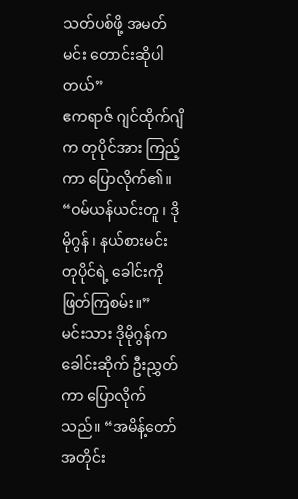သတ်ပစ်ဖို့ အမတ်မင်း တောင်းဆိုပါတယ်”
ဧကရာဇ် ဂျင်ထိုက်ဂျိက တုပိုင်အား ကြည့်ကာ ပြောလိုက်၏။ “ဝမ်ယန်ယင်းတူ ၊ ဒိုမိုဂွန် ၊ နယ်စားမင်း တုပိုင်ရဲ့ ခေါင်းကို ဖြတ်ကြစမ်း။”
မင်းသား ဒိုမိုဂွန်က ခေါင်းဆိုက် ဦးညွှတ်ကာ ပြောလိုက်သည်။ “အမိန့်တော်အတိုင်း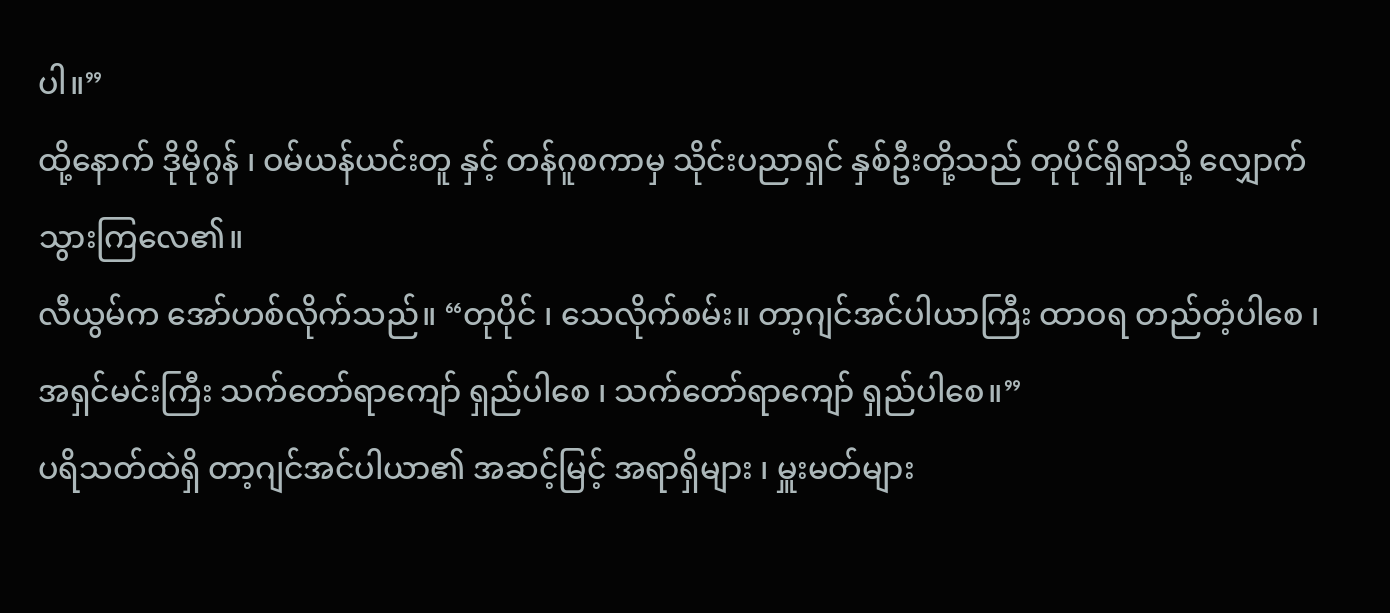ပါ။”
ထို့နောက် ဒိုမိုဂွန် ၊ ဝမ်ယန်ယင်းတူ နှင့် တန်ဂူစကာမှ သိုင်းပညာရှင် နှစ်ဦးတို့သည် တုပိုင်ရှိရာသို့ လျှောက်သွားကြလေ၏။
လီယွမ်က အော်ဟစ်လိုက်သည်။ “တုပိုင် ၊ သေလိုက်စမ်း။ တာ့ဂျင်အင်ပါယာကြီး ထာဝရ တည်တံ့ပါစေ ၊ အရှင်မင်းကြီး သက်တော်ရာကျော် ရှည်ပါစေ ၊ သက်တော်ရာကျော် ရှည်ပါစေ။”
ပရိသတ်ထဲရှိ တာ့ဂျင်အင်ပါယာ၏ အဆင့်မြင့် အရာရှိများ ၊ မှူးမတ်များ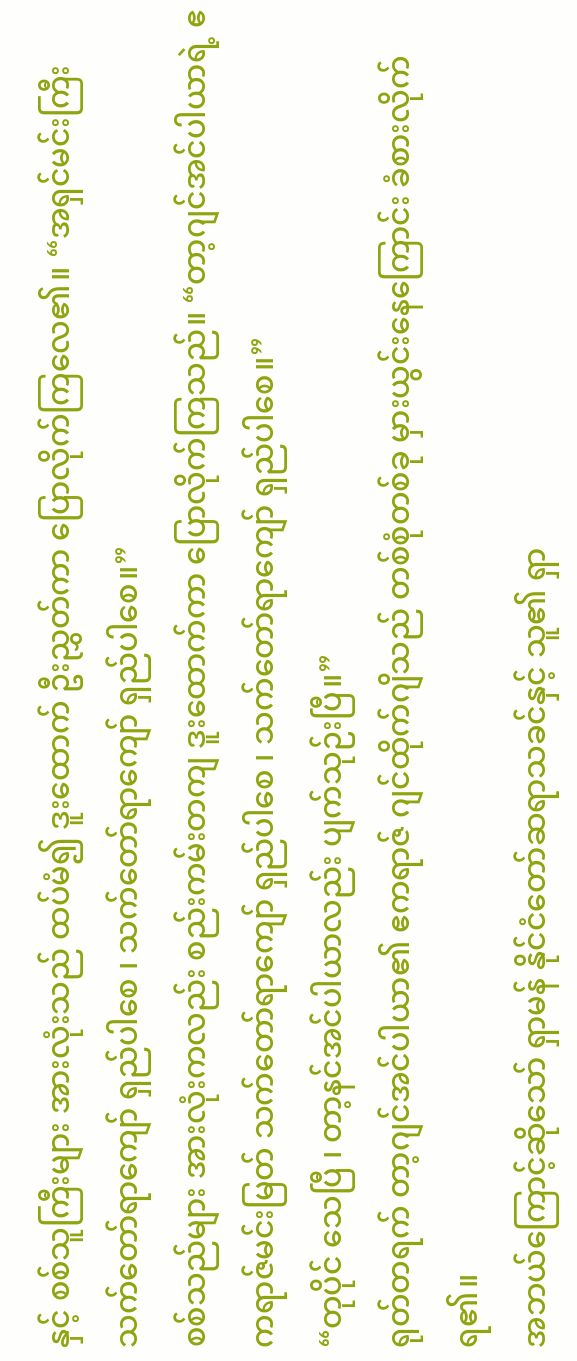နှင့် စစ်သူကြီးများ အားလုံးသည် ထပ်မံ၍ ဒူးထောက် ဦးညွှတ်ကာ ပြောလိုက်ကြလေ၏။ “အရှင်မင်းကြီး သက်တော်ရာကျော် ရှည်ပါစေ ၊ သက်တော်ရာကျော် ရှည်ပါစေ။”
စစ်သည်များ အားလုံးကလည်း စည်းကမ်းတကျ ဒူးထောက်ကာ ပြောလိုက်ကြသည်။ “တာ့ဂျင်အင်ပါယာရဲ့ ဧကရာဇ်မင်းမြတ် သက်တော်ရာကျော် ရှည်ပါစေ ၊ သက်တော်ရာကျော် ရှည်ပါစေ။”
“တုပိုင် သေပြီ ၊ တာ့နင်အင်ပါယာလည်း ပျက်သုဉ်းပြီ။”
ရုတ်တရက် တာ့ဂျင်အင်ပါယာ၏ ဧကရာဇ် ဂျင်ထိုက်ဂျိသည် တစ်စုံတစ်ခု မှားယွင်းနေကြောင်း ခံစားလိုက်ရ၏။
အဘယ်ကြောင့်ဆိုသော် ရှာမန် နိုင်ငံတော်ဆရာသခင်နှင့် သူ၏ ရှာ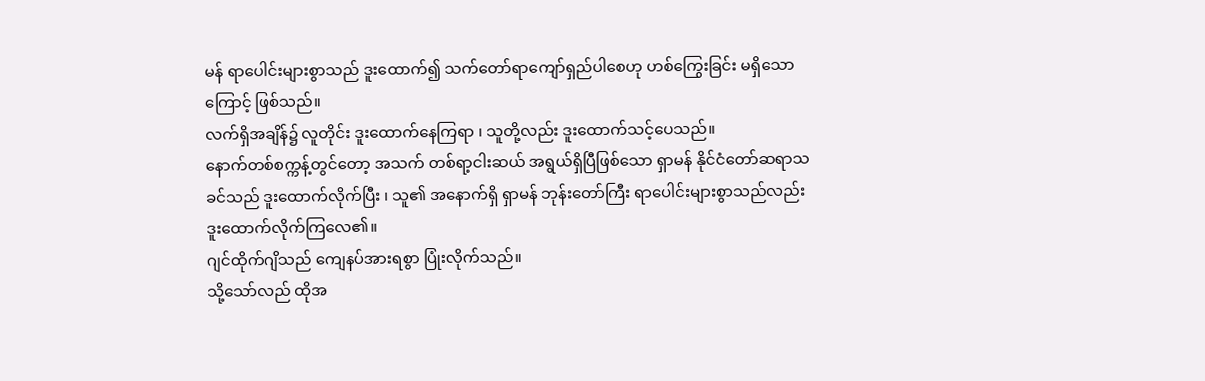မန် ရာပေါင်းများစွာသည် ဒူးထောက်၍ သက်တော်ရာကျော်ရှည်ပါစေဟု ဟစ်ကြွေးခြင်း မရှိသောကြောင့် ဖြစ်သည်။
လက်ရှိအချိန်၌ လူတိုင်း ဒူးထောက်နေကြရာ ၊ သူတို့လည်း ဒူးထောက်သင့်ပေသည်။
နောက်တစ်စက္ကန့်တွင်တော့ အသက် တစ်ရာ့ငါးဆယ် အရွယ်ရှိပြီဖြစ်သော ရှာမန် နိုင်ငံတော်ဆရာသခင်သည် ဒူးထောက်လိုက်ပြီး ၊ သူ၏ အနောက်ရှိ ရှာမန် ဘုန်းတော်ကြီး ရာပေါင်းများစွာသည်လည်း ဒူးထောက်လိုက်ကြလေ၏။
ဂျင်ထိုက်ဂျိသည် ကျေနပ်အားရစွာ ပြုံးလိုက်သည်။
သို့သော်လည် ထိုအ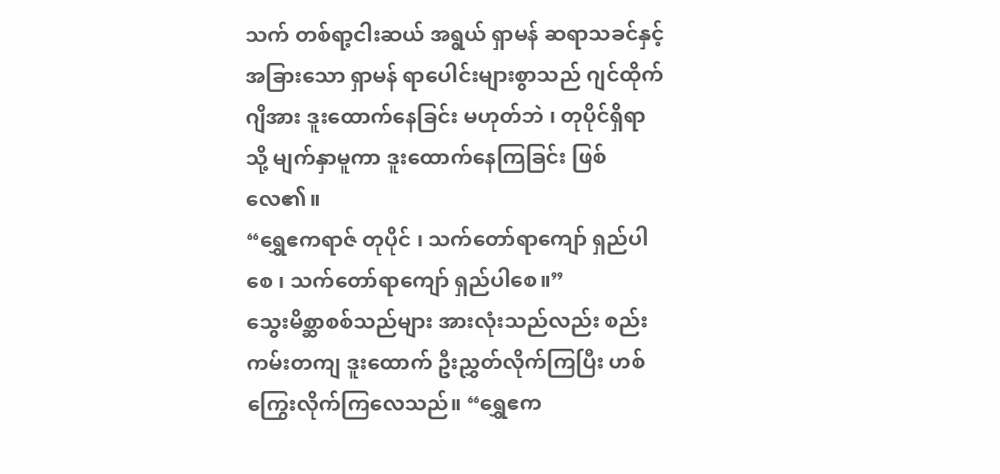သက် တစ်ရာ့ငါးဆယ် အရွယ် ရှာမန် ဆရာသခင်နှင့် အခြားသော ရှာမန် ရာပေါင်းများစွာသည် ဂျင်ထိုက်ဂျိအား ဒူးထောက်နေခြင်း မဟုတ်ဘဲ ၊ တုပိုင်ရှိရာသို့ မျက်နှာမူကာ ဒူးထောက်နေကြခြင်း ဖြစ်လေ၏။
“ရွှေဧကရာဇ် တုပိုင် ၊ သက်တော်ရာကျော် ရှည်ပါစေ ၊ သက်တော်ရာကျော် ရှည်ပါစေ။”
သွေးမိစ္ဆာစစ်သည်များ အားလုံးသည်လည်း စည်းကမ်းတကျ ဒူးထောက် ဦးညွှတ်လိုက်ကြပြီး ဟစ်ကြွေးလိုက်ကြလေသည်။ “ရွှေဧက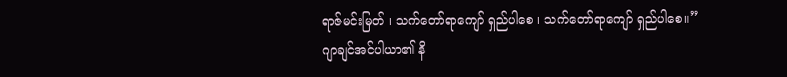ရာဇ်မင်းမြတ် ၊ သက်တော်ရာကျော် ရှည်ပါစေ ၊ သက်တော်ရာကျော် ရှည်ပါစေ။”
ဂျာချင်အင်ပါယာ၏ နိ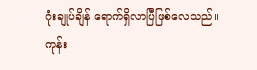ဂုံးချုပ်ချိန် ရောက်ရှိလာပြီဖြစ်လေသည်။
ကုန်း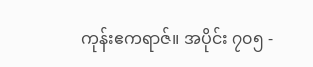ကုန်းဧကရာဇ်။ အပိုင်း ၇၀၅ -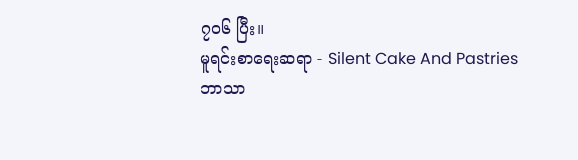၇၀၆ ပြီး။
မူရင်းစာရေးဆရာ - Silent Cake And Pastries
ဘာသာ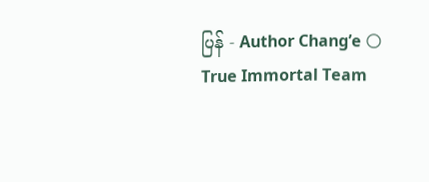ပြန် - Author Chang’e 🌕
True Immortal Team